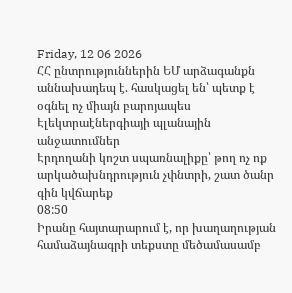Friday, 12 06 2026
ՀՀ ընտրություններին ԵՄ արձագանքն աննախադեպ է. հասկացել են՝ պետք է օգնել ոչ միայն բարոյապես
Էլեկտրաէներգիայի պլանային անջատումներ
Էրդողանի կոշտ սպառնալիքը՝ թող ոչ ոք արկածախնդրություն չփնտրի, շատ ծանր գին կվճարեք
08:50
Իրանը հայտարարում է, որ խաղաղության համաձայնագրի տեքստը մեծամասամբ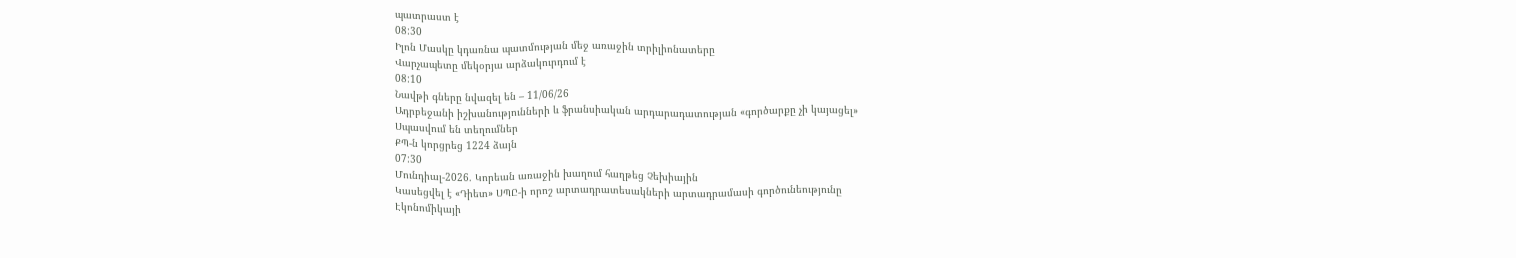պատրաստ է
08:30
Իլոն Մասկը կդառնա պատմության մեջ առաջին տրիլիոնատերը
Վարչապետը մեկօրյա արձակուրդում է
08:10
Նավթի գները նվազել են – 11/06/26
Ադրբեջանի իշխանությունների և ֆրանսիական արդարադատության «գործարքը չի կայացել»
Սպասվում են տեղումներ
ՔՊ-ն կորցրեց 1224 ձայն
07:30
Մունդիալ-2026. Կորեան առաջին խաղում հաղթեց Չեխիային
Կասեցվել է «Դիետ» ՍՊԸ-ի որոշ արտադրատեսակների արտադրամասի գործունեությունը
Էկոնոմիկայի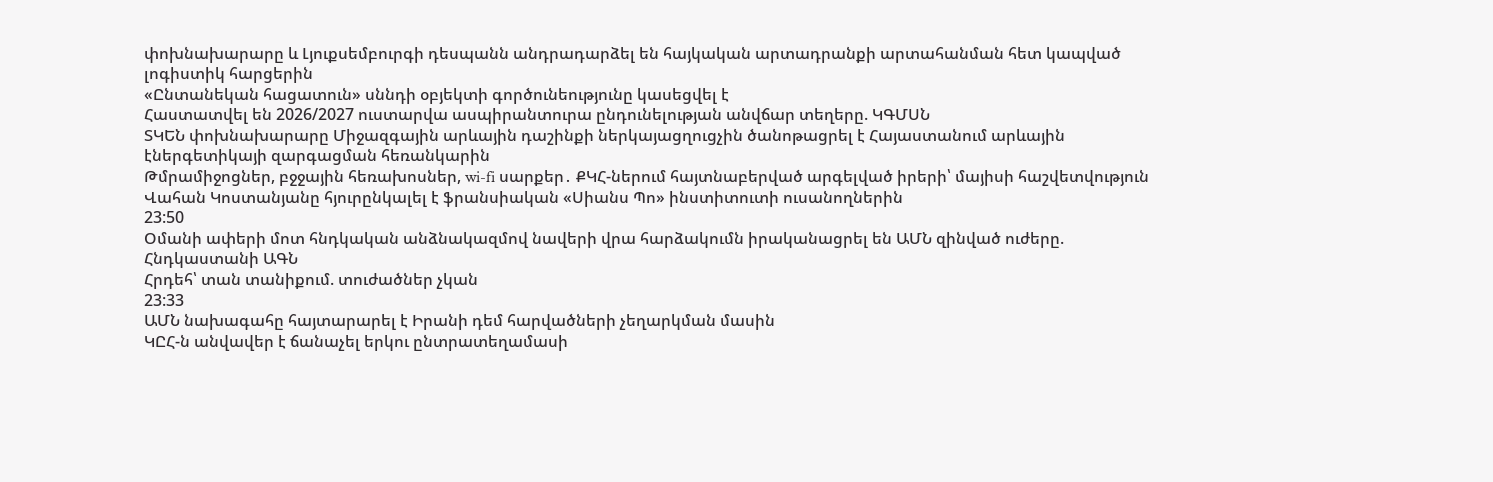փոխնախարարը և Լյուքսեմբուրգի դեսպանն անդրադարձել են հայկական արտադրանքի արտահանման հետ կապված լոգիստիկ հարցերին
«Ընտանեկան հացատուն» սննդի օբյեկտի գործունեությունը կասեցվել է
Հաստատվել են 2026/2027 ուստարվա ասպիրանտուրա ընդունելության անվճար տեղերը. ԿԳՄՍՆ
ՏԿԵՆ փոխնախարարը Միջազգային արևային դաշինքի ներկայացղուցչին ծանոթացրել է Հայաստանում արևային էներգետիկայի զարգացման հեռանկարին
Թմրամիջոցներ, բջջային հեռախոսներ, wi-fi սարքեր․ ՔԿՀ-ներում հայտնաբերված արգելված իրերի՝ մայիսի հաշվետվություն
Վահան Կոստանյանը հյուրընկալել է ֆրանսիական «Սիանս Պո» ինստիտուտի ուսանողներին
23:50
Օմանի ափերի մոտ հնդկական անձնակազմով նավերի վրա հարձակումն իրականացրել են ԱՄՆ զինված ուժերը. Հնդկաստանի ԱԳՆ
Հրդեհ՝ տան տանիքում. տուժածներ չկան
23:33
ԱՄՆ նախագահը հայտարարել է Իրանի դեմ հարվածների չեղարկման մասին
ԿԸՀ-ն անվավեր է ճանաչել երկու ընտրատեղամասի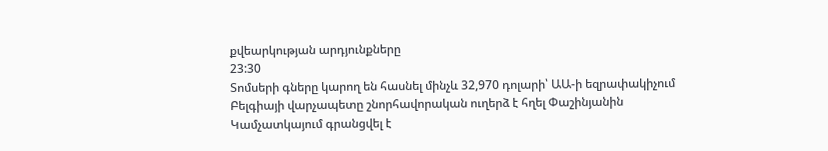քվեարկության արդյունքները
23:30
Տոմսերի գները կարող են հասնել մինչև 32,970 դոլարի՝ ԱԱ-ի եզրափակիչում
Բելգիայի վարչապետը շնորհավորական ուղերձ է հղել Փաշինյանին
Կամչատկայում գրանցվել է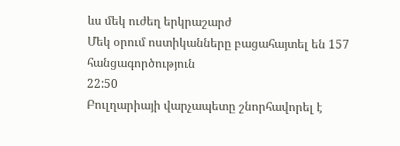ևս մեկ ուժեղ երկրաշարժ
Մեկ օրում ոստիկանները բացահայտել են 157 հանցագործություն
22:50
Բուլղարիայի վարչապետը շնորհավորել է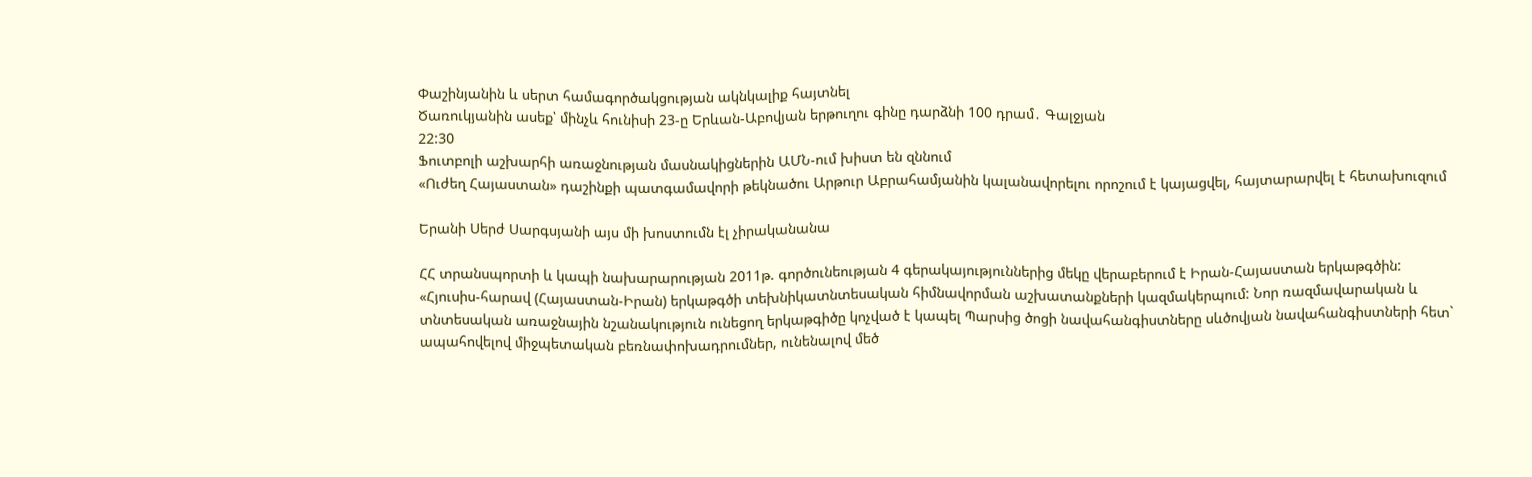Փաշինյանին և սերտ համագործակցության ակնկալիք հայտնել
Ծառուկյանին ասեք՝ մինչև հունիսի 23-ը Երևան-Աբովյան երթուղու գինը դարձնի 100 դրամ․ Գալջյան
22:30
Ֆուտբոլի աշխարհի առաջնության մասնակիցներին ԱՄՆ-ում խիստ են զննում
«Ուժեղ Հայաստան» դաշինքի պատգամավորի թեկնածու Արթուր Աբրահամյանին կալանավորելու որոշում է կայացվել, հայտարարվել է հետախուզում

Երանի Սերժ Սարգսյանի այս մի խոստումն էլ չիրականանա

ՀՀ տրանսպորտի և կապի նախարարության 2011թ. գործունեության 4 գերակայություններից մեկը վերաբերում է Իրան-Հայաստան երկաթգծին:
«Հյուսիս-հարավ (Հայաստան-Իրան) երկաթգծի տեխնիկատնտեսական հիմնավորման աշխատանքների կազմակերպում: Նոր ռազմավարական և տնտեսական առաջնային նշանակություն ունեցող երկաթգիծը կոչված է կապել Պարսից ծոցի նավահանգիստները սևծովյան նավահանգիստների հետ` ապահովելով միջպետական բեռնափոխադրումներ, ունենալով մեծ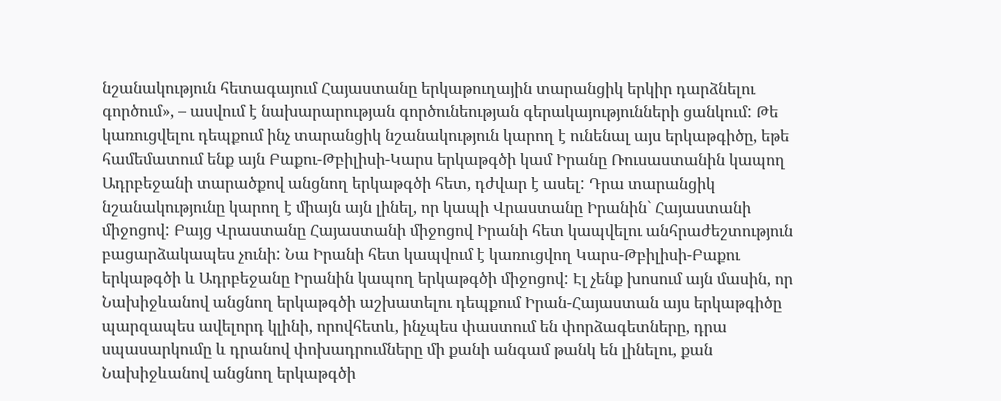նշանակություն հետագայում Հայաստանը երկաթուղային տարանցիկ երկիր դարձնելու գործում», – ասվում է նախարարության գործունեության գերակայությունների ցանկում: Թե կառուցվելու դեպքում ինչ տարանցիկ նշանակություն կարող է ունենալ այս երկաթգիծը, եթե համեմատում ենք այն Բաքու-Թբիլիսի-Կարս երկաթգծի կամ Իրանը Ռուսաստանին կապող Ադրբեջանի տարածքով անցնող երկաթգծի հետ, դժվար է ասել: Դրա տարանցիկ նշանակությունը կարող է միայն այն լինել, որ կապի Վրաստանը Իրանին` Հայաստանի միջոցով: Բայց Վրաստանը Հայաստանի միջոցով Իրանի հետ կապվելու անհրաժեշտություն բացարձակապես չունի: Նա Իրանի հետ կապվում է կառուցվող Կարս-Թբիլիսի-Բաքու երկաթգծի և Ադրբեջանը Իրանին կապող երկաթգծի միջոցով: Էլ չենք խոսում այն մասին, որ Նախիջևանով անցնող երկաթգծի աշխատելու դեպքում Իրան-Հայաստան այս երկաթգիծը պարզապես ավելորդ կլինի, որովհետև, ինչպես փաստում են փորձագետները, դրա սպասարկումը և դրանով փոխադրումները մի քանի անգամ թանկ են լինելու, քան Նախիջևանով անցնող երկաթգծի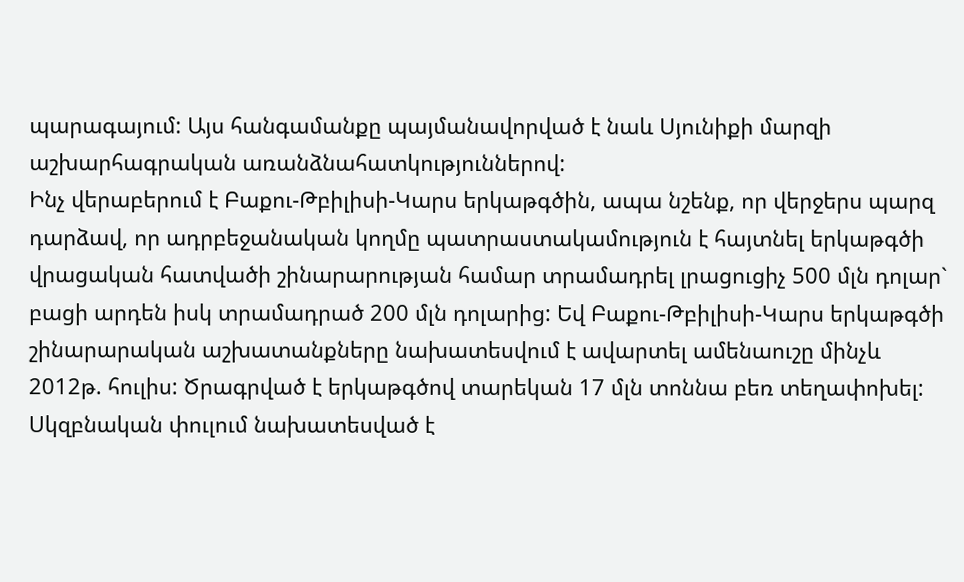պարագայում: Այս հանգամանքը պայմանավորված է նաև Սյունիքի մարզի աշխարհագրական առանձնահատկություններով:
Ինչ վերաբերում է Բաքու-Թբիլիսի-Կարս երկաթգծին, ապա նշենք, որ վերջերս պարզ դարձավ, որ ադրբեջանական կողմը պատրաստակամություն է հայտնել երկաթգծի վրացական հատվածի շինարարության համար տրամադրել լրացուցիչ 500 մլն դոլար` բացի արդեն իսկ տրամադրած 200 մլն դոլարից: Եվ Բաքու-Թբիլիսի-Կարս երկաթգծի շինարարական աշխատանքները նախատեսվում է ավարտել ամենաուշը մինչև 2012թ. հուլիս: Ծրագրված է երկաթգծով տարեկան 17 մլն տոննա բեռ տեղափոխել: Սկզբնական փուլում նախատեսված է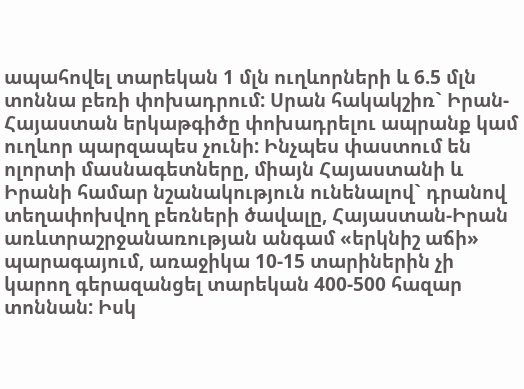ապահովել տարեկան 1 մլն ուղևորների և 6.5 մլն տոննա բեռի փոխադրում: Սրան հակակշիռ` Իրան-Հայաստան երկաթգիծը փոխադրելու ապրանք կամ ուղևոր պարզապես չունի: Ինչպես փաստում են ոլորտի մասնագետները, միայն Հայաստանի և Իրանի համար նշանակություն ունենալով` դրանով տեղափոխվող բեռների ծավալը, Հայաստան-Իրան առևտրաշրջանառության անգամ «երկնիշ աճի» պարագայում, առաջիկա 10-15 տարիներին չի կարող գերազանցել տարեկան 400-500 հազար տոննան: Իսկ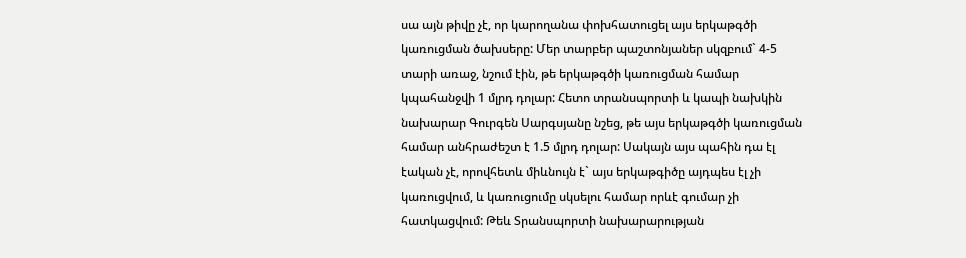սա այն թիվը չէ, որ կարողանա փոխհատուցել այս երկաթգծի կառուցման ծախսերը: Մեր տարբեր պաշտոնյաներ սկզբում` 4-5 տարի առաջ, նշում էին, թե երկաթգծի կառուցման համար կպահանջվի 1 մլրդ դոլար: Հետո տրանսպորտի և կապի նախկին նախարար Գուրգեն Սարգսյանը նշեց, թե այս երկաթգծի կառուցման համար անհրաժեշտ է 1.5 մլրդ դոլար: Սակայն այս պահին դա էլ էական չէ, որովհետև միևնույն է` այս երկաթգիծը այդպես էլ չի կառուցվում, և կառուցումը սկսելու համար որևէ գումար չի հատկացվում: Թեև Տրանսպորտի նախարարության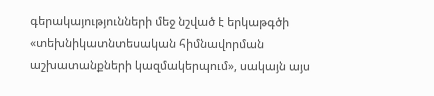գերակայությունների մեջ նշված է երկաթգծի «տեխնիկատնտեսական հիմնավորման աշխատանքների կազմակերպում», սակայն այս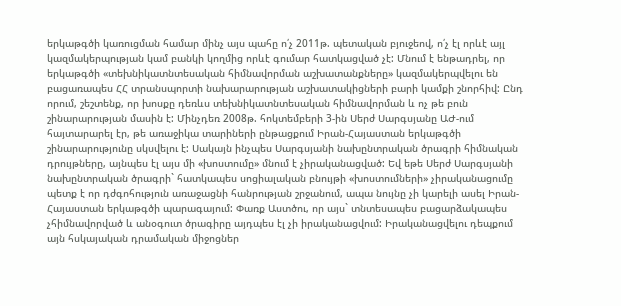երկաթգծի կառուցման համար մինչ այս պահը ո՛չ 2011թ. պետական բյուջեով, ո՛չ էլ որևէ այլ կազմակերպության կամ բանկի կողմից որևէ գումար հատկացված չէ: Մնում է ենթադրել, որ երկաթգծի «տեխնիկատնտեսական հիմնավորման աշխատանքները» կազմակերպվելու են բացառապես ՀՀ տրանսպորտի նախարարության աշխատակիցների բարի կամքի շնորհիվ: Ընդ որում, շեշտենք, որ խոսքը դեռևս տեխնիկատնտեսական հիմնավորման և ոչ թե բուն շինարարության մասին է: Մինչդեռ 2008թ. հոկտեմբերի 3-ին Սերժ Սարգսյանը ԱԺ-ում հայտարարել էր, թե առաջիկա տարիների ընթացքում Իրան-Հայաստան երկաթգծի շինարարությունը սկսվելու է: Սակայն ինչպես Սարգսյանի նախընտրական ծրագրի հիմնական դրույթները, այնպես էլ այս մի «խոստումը» մնում է չիրականացված: Եվ եթե Սերժ Սարգսյանի նախընտրական ծրագրի` հատկապես սոցիալական բնույթի «խոստումների» չիրականացումը պետք է որ դժգոհություն առաջացնի հանրության շրջանում, ապա նույնը չի կարելի ասել Իրան-Հայաստան երկաթգծի պարագայում: Փառք Աստծու, որ այս` տնտեսապես բացարձակապես չհիմնավորված և անօգուտ ծրագիրը այդպես էլ չի իրականացվում: Իրականացվելու դեպքում այն հսկայական դրամական միջոցներ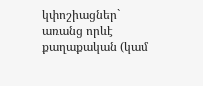կփոշիացներ` առանց որևէ քաղաքական (կամ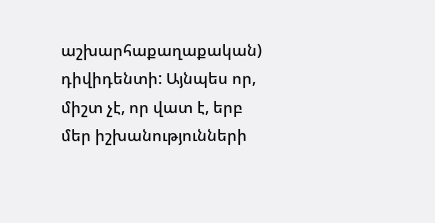աշխարհաքաղաքական) դիվիդենտի: Այնպես որ, միշտ չէ, որ վատ է, երբ մեր իշխանությունների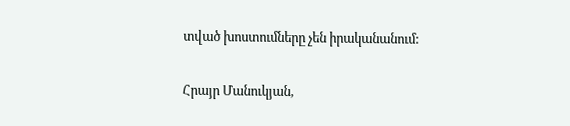տված խոստումները չեն իրականանում:

Հրայր Մանուկյան,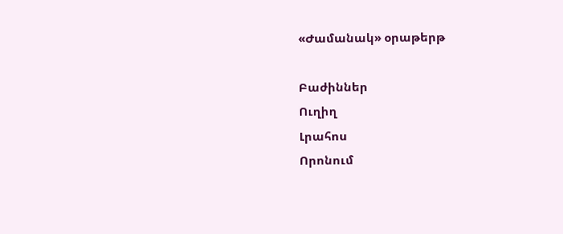«Ժամանակ» օրաթերթ

Բաժիններ
Ուղիղ
Լրահոս
Որոնում